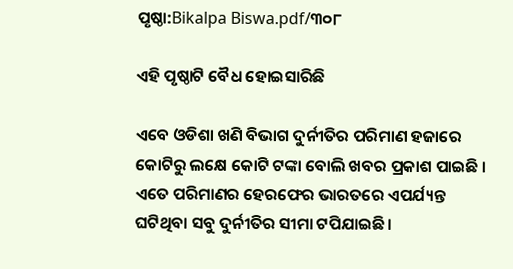ପୃଷ୍ଠା:Bikalpa Biswa.pdf/୩୦୮

ଏହି ପୃଷ୍ଠାଟି ବୈଧ ହୋଇସାରିଛି

ଏବେ ଓଡିଶା ଖଣି ବିଭାଗ ଦୁର୍ନୀତିର ପରିମାଣ ହଜାରେ କୋଟିରୁ ଲକ୍ଷେ କୋଟି ଟଙ୍କା ବୋଲି ଖବର ପ୍ରକାଶ ପାଇଛି । ଏତେ ପରିମାଣର ହେରଫେର ଭାରତରେ ଏପର୍ଯ୍ୟନ୍ତ ଘଟିଥିବା ସବୁ ଦୁର୍ନୀତିର ସୀମା ଟପିଯାଇଛି ।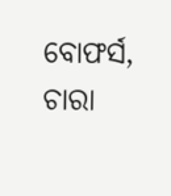ବୋଫର୍ସ, ଚାରା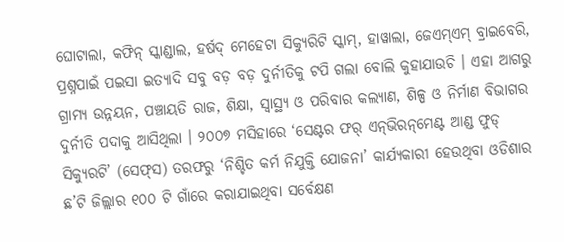ଘୋଟାଲା, କଫିନ୍ ସ୍କାଣ୍ଡାଲ, ହର୍ଷଦ୍ ମେହେଟା ସିକ୍ୟୁରିଟି ସ୍କାମ୍, ହାୱାଲା, ଜେଏମ୍ଏମ୍ ବ୍ରାଇବେରି, ପ୍ରଶ୍ନପାଇଁ ପଇସା ଇତ୍ୟାଦି ସବୁ ବଡ଼ ବଡ଼ ଦୁର୍ନୀତିକୁ ଟପି ଗଲା ବୋଲି କୁହାଯାଉଚି । ଏହା ଆଗରୁ ଗ୍ରାମ୍ୟ ଉନ୍ନୟନ, ପଞ୍ଚାୟତି ରାଜ, ଶିକ୍ଷା, ସ୍ୱାସ୍ଥ୍ୟ ଓ ପରିବାର କଲ୍ୟାଣ, ଶିଳ୍ପ ଓ ନିର୍ମାଣ ବିଭାଗର ଦୁର୍ନୀତି ପଦାକୁ ଆସିଥିଲା । ୨୦୦୭ ମସିହାରେ ‘ସେଣ୍ଟର ଫର୍ ଏନ୍‌ଭିରନ୍‌ମେଣ୍ଟ ଆଣ୍ଡ ଫୁଡ୍ ସିକ୍ୟୁରଟି’ (ସେଫ୍‌ସ) ତରଫରୁ ‘ନିଶ୍ଚିତ କର୍ମ ନିଯୁକ୍ତି ଯୋଜନା’ କାର୍ଯ୍ୟକାରୀ ହେଉଥିବା ଓଡିଶାର ଛ’ଟି ଜିଲ୍ଲାର ୧୦୦ ଟି ଗାଁରେ କରାଯାଇଥିବା ସର୍ବେକ୍ଷଣ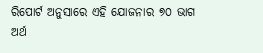ରିପୋର୍ଟ ଅନୁସାରେ ଏହି ଯୋଜନାର ୭୦ ଭାଗ ଅର୍ଥ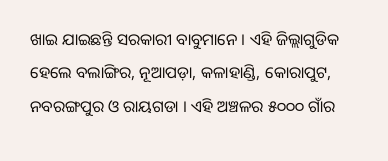ଖାଇ ଯାଇଛନ୍ତି ସରକାରୀ ବାବୁମାନେ । ଏହି ଜିଲ୍ଲାଗୁଡିକ ହେଲେ ବଲାଙ୍ଗିର, ନୂଆପଡ଼ା, କଳାହାଣ୍ଡି, କୋରାପୁଟ, ନବରଙ୍ଗପୁର ଓ ରାୟଗଡା । ଏହି ଅଞ୍ଚଳର ୫୦୦୦ ଗାଁର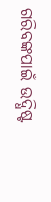ଗରିବଙ୍କପାଇଁ ଉଦ୍ଧିଷ୍ଟ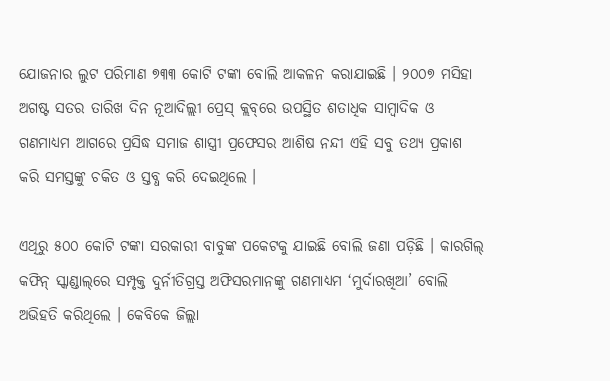ଯୋଜନାର ଲୁଟ ପରିମାଣ ୭୩୩ କୋଟି ଟଙ୍କା ବୋଲି ଆକଳନ କରାଯାଇଛି । ୨୦୦୭ ମସିହା ଅଗଷ୍ଟ ସତର ତାରିଖ ଦିନ ନୂଆଦିଲ୍ଲୀ ପ୍ରେସ୍ କ୍ଲବ୍‌ରେ ଉପସ୍ଥିତ ଶତାଧିକ ସାମ୍ବାଦିକ ଓ ଗଣମାଧ୍ୟମ ଆଗରେ ପ୍ରସିଦ୍ଧ ସମାଜ ଶାସ୍ତ୍ରୀ ପ୍ରଫେସର ଆଶିଷ ନନ୍ଦୀ ଏହି ସବୁ ତଥ୍ୟ ପ୍ରକାଶ କରି ସମସ୍ତଙ୍କୁ ଚକିତ ଓ ସ୍ତବ୍ଧ କରି ଦେଇଥିଲେ ।

ଏଥିରୁ ୫୦୦ କୋଟି ଟଙ୍କା ସରକାରୀ ବାବୁଙ୍କ ପକେଟକୁ ଯାଇଛି ବୋଲି ଜଣା ପଡ଼ିଛି । କାରଗିଲ୍ କଫିନ୍ ସ୍କାଣ୍ଡାଲ୍‌ରେ ସମ୍ପୃକ୍ତ ଦୁର୍ନୀତିଗ୍ରସ୍ତ ଅଫିସରମାନଙ୍କୁ ଗଣମାଧ୍ୟମ ‘ମୁର୍ଦାରଖିଆ’ ବୋଲି ଅଭିହତି କରିଥିଲେ । କେବିକେ ଜିଲ୍ଲା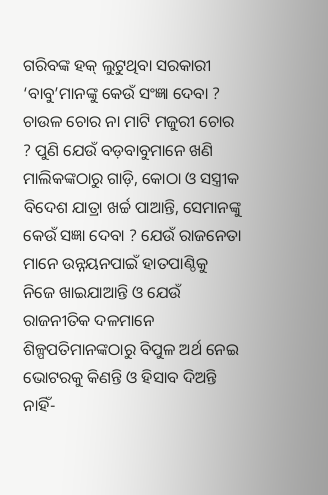ଗରିବଙ୍କ ହକ୍ ଲୁଟୁଥିବା ସରକାରୀ ‘ବାବୁ’ମାନଙ୍କୁ କେଉଁ ସଂଜ୍ଞା ଦେବା ? ଚାଉଳ ଚୋର ନା ମାଟି ମଜୁରୀ ଚୋର ? ପୁଣି ଯେଉଁ ବଡ଼ବାବୁମାନେ ଖଣି ମାଲିକଙ୍କଠାରୁ ଗାଡ଼ି, କୋଠା ଓ ସସ୍ତ୍ରୀକ ବିଦେଶ ଯାତ୍ରା ଖର୍ଚ୍ଚ ପାଆନ୍ତି, ସେମାନଙ୍କୁ କେଉଁ ସଜ୍ଞା ଦେବା ? ଯେଉଁ ରାଜନେତା ମାନେ ଉନ୍ନୟନପାଇଁ ହାତପାଣ୍ଠିକୁ ନିଜେ ଖାଇଯାଆନ୍ତି ଓ ଯେଉଁ ରାଜନୀତିକ ଦଳମାନେ ଶିଳ୍ପପତିମାନଙ୍କଠାରୁ ବିପୁଳ ଅର୍ଥ ନେଇ ଭୋଟରକୁ କିଣନ୍ତି ଓ ହିସାବ ଦିଅନ୍ତି ନାହିଁ-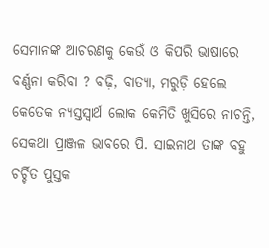ସେମାନଙ୍କ ଆଚରଣକୁ କେଉଁ ଓ କିପରି ଭାଷାରେ ବର୍ଣ୍ଣନା କରିବା ? ବଢ଼ି, ବାତ୍ୟା, ମରୁଡ଼ି ହେଲେ କେତେକ ନ୍ୟସ୍ତସ୍ୱାର୍ଥ ଲୋକ କେମିତି ଖୁସିରେ ନାଚନ୍ତି, ସେକଥା ପ୍ରାଞ୍ଜଳ ଭାବରେ ପି. ସାଇନାଥ ତାଙ୍କ ବହୁ ଚର୍ଚ୍ଚିତ ପୁସ୍ତକ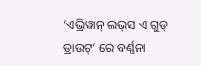‘ଏଭ୍ରିୱାନ୍ ଲଭ୍‌ସ ଏ ଗୁଡ୍ ଡ୍ରାଉଟ୍’ ରେ ବର୍ଣ୍ଣନା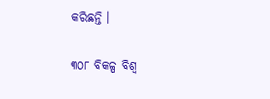କରିଛନ୍ତି ।

୩୦୮ ବିକଳ୍ପ ବିଶ୍ୱ